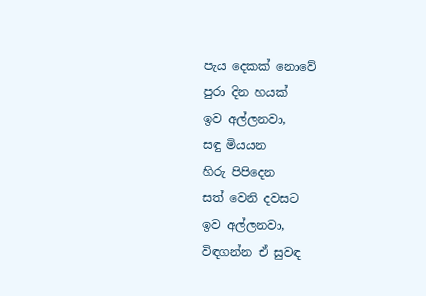පැය දෙකක් නොවේ
පුරා දින හයක්
ඉව අල්ලනවා,
සඳු මියයන
හිරු පිපිදෙන
සත් වෙනි දවසට
ඉව අල්ලනවා,
විඳගන්න ඒ සුවඳ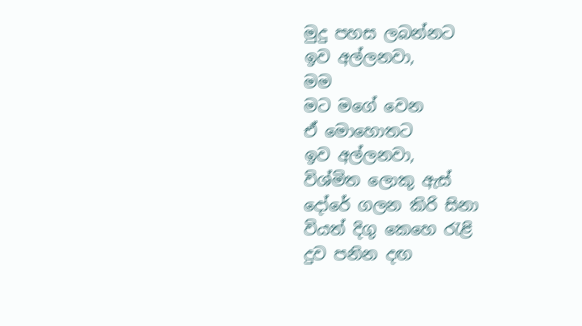මුදු පහස ලබන්නට
ඉව අල්ලනවා,
මම
මට මගේ වෙන
ඒ මොහොතට
ඉව අල්ලනවා,
විශ්මිත ලොකු ඇස්
දෝරේ ගලන කිරි සිනා
වියත් දිගු කෙහෙ රැළි
දුව පනින දඟ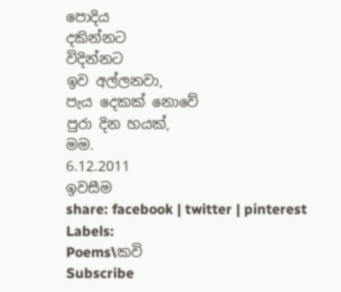පොදිය
දකින්නට
විදින්නට
ඉව අල්ලනවා,
පැය දෙකක් නොවේ
පුරා දින හයක්,
මම.
6.12.2011
ඉවසීම
share: facebook | twitter | pinterest
Labels:
Poems\කවි
Subscribe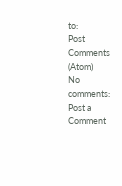to:
Post Comments (Atom)
No comments:
Post a Comment